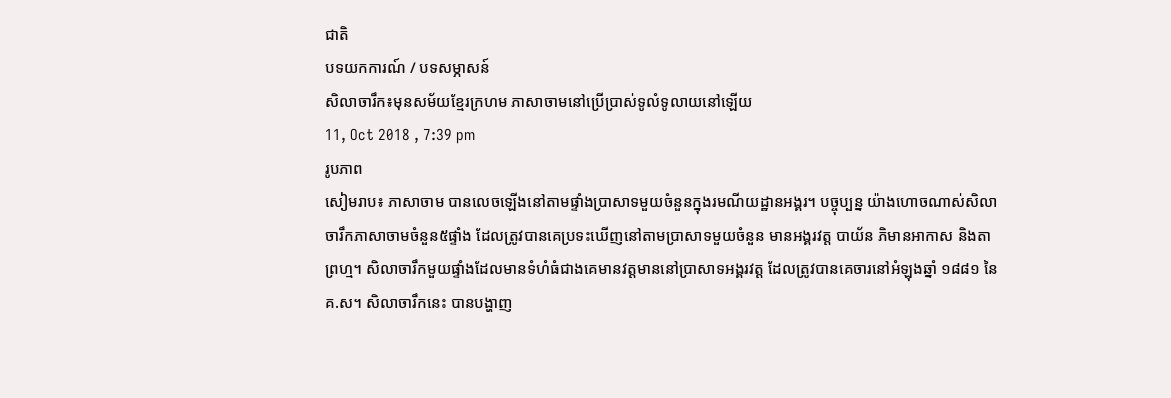ជាតិ
បទយកការណ៍ / បទសម្ភាសន៍
សិលាចារឹក៖មុនសម័យខ្មែរក្រហម ភាសាចាមនៅប្រើប្រាស់ទូលំទូលាយនៅឡើយ
11, Oct 2018 , 7:39 pm
រូបភាព
សៀមរាប៖ ភាសាចាម បានលេចឡើងនៅតាមផ្ទាំងប្រាសាទមួយចំនួនក្នុងរមណីយដ្ឋានអង្គរ។ បច្ចុប្បន្ន យ៉ាងហោចណាស់សិលាចារឹកភាសាចាមចំនួន៥ផ្ទាំង ដែលត្រូវបានគេប្រទះឃើញនៅតាមប្រាសាទមួយចំនួន មានអង្គរវត្ត បាយ័ន ភិមានអាកាស និងតាព្រហ្ម។ សិលាចារឹកមួយផ្ទាំងដែលមានទំហំធំជាងគេមានវត្តមាននៅប្រាសាទអង្គរវត្ត ដែលត្រូវបានគេចារនៅអំឡុងឆ្នាំ ១៨៨១ នៃគ.ស។ សិលាចារឹកនេះ បានបង្ហាញ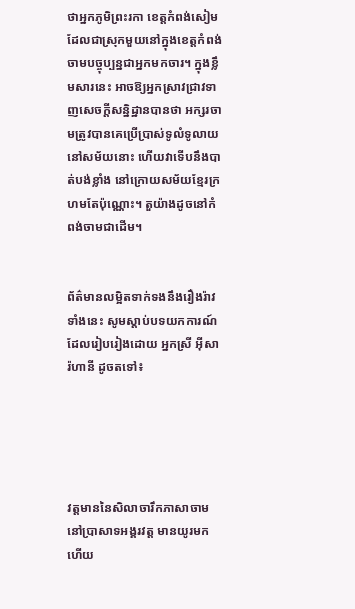ថាអ្នកភូមិព្រះរកា ខេត្តកំពង់សៀម ដែលជាស្រុកមួយនៅក្នុងខេត្តកំពង់ចាមបច្ចុប្បន្នជាអ្នកមកចារ។ ក្នុងខ្លឹមសារនេះ អាចឱ្យអ្នកស្រាវជ្រាវទាញសេចក្តីសន្និដ្ឋានបានថា អក្សរចាមត្រូវបានគេប្រើប្រាស់ទូលំទូលាយនៅសម័យនោះ ហើយវាទើបនឹងបាត់បង់ខ្លាំង នៅក្រោយសម័យខ្មែរក្រហមតែប៉ុណ្ណោះ។ តួយ៉ាងដូចនៅកំពង់ចាមជាដើម។


ព័ត៌មានលម្អិតទាក់ទងនឹងរឿងរ៉ាវទាំងនេះ សូមស្ដាប់បទយកការណ៍ដែលរៀបរៀងដោយ អ្នកស្រី អ៊ីសា រ៉ហានី ដូចតទៅ៖





វត្តមាននៃសិលាចារឹកភាសាចាមនៅប្រាសាទអង្គរវត្ត មានយូរមកហើយ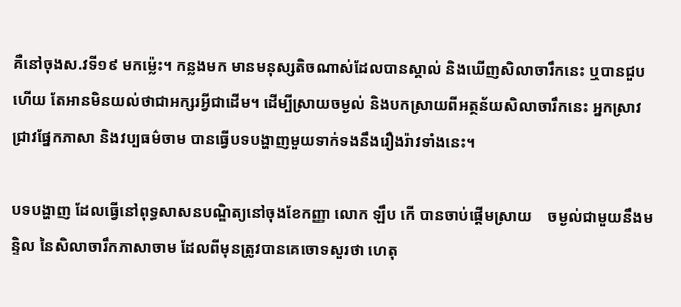គឺនៅចុងស.វទី១៩ មកម្ល៉េះ។ កន្លងមក មានមនុស្សតិចណាស់ដែលបានស្គាល់ និងឃើញសិលាចារឹកនេះ ឬបានជួបហើយ តែអានមិនយល់ថាជាអក្សរអ្វីជាដើម។ ដើម្បីស្រាយចម្ងល់ និងបកស្រាយពីអត្ថន័យសិលាចារឹកនេះ អ្នកស្រាវជ្រាវផ្នែកភាសា និងវប្បធម៌ចាម បានធ្វើបទបង្ហាញមួយទាក់ទងនឹងរឿងរ៉ាវទាំងនេះ។

បទបង្ហាញ ដែលធ្វើនៅពុទ្ធសាសនបណ្ឌិត្យនៅចុងខែកញ្ញា លោក ឡឹប កើ បានចាប់ផ្តើមស្រាយ    ចម្ងល់ជាមួយនឹងមន្ទិល នៃសិលាចារឹកភាសាចាម ដែលពីមុនត្រូវបានគេចោទសួរថា ហេតុ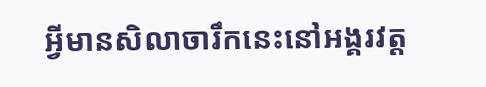អ្វីមានសិលាចារឹកនេះនៅអង្គរវត្ត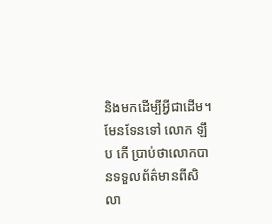និងមកដើម្បីអ្វីជាដើម។ មែនទែនទៅ លោក ឡឹប កើ ប្រាប់ថាលោកបានទទួលព័ត៌មានពីសិលា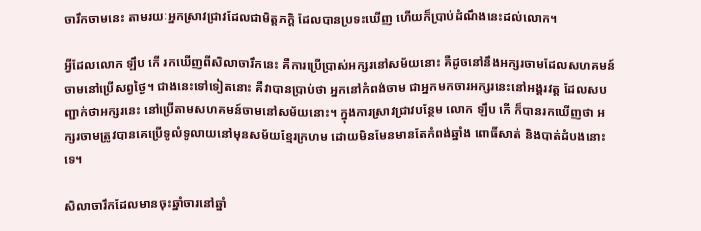ចារឹកចាមនេះ តាមរយៈអ្នកស្រាវជ្រាវដែលជាមិត្តភក្ដិ ដែលបានប្រទះឃើញ ហើយក៏ប្រាប់ដំណឹងនេះដល់លោក។

អ្វីដែលលោក ឡឹប កើ រកឃើញពីសិលាចារឹកនេះ គឺការប្រើប្រាស់អក្សរនៅសម័យនោះ គឺដូចនៅនឹងអក្សរចាមដែលសហគមន៍ចាមនៅប្រើសព្វថ្ងៃ។ ជាងនេះទៅទៀតនោះ គឺវាបានប្រាប់ថា អ្នកនៅកំពង់ចាម ជាអ្នកមកចារអក្សរនេះនៅអង្គរវត្ត ដែលសបញ្ជាក់ថាអក្សរនេះ នៅប្រើតាមសហគមន៍ចាមនៅសម័យនោះ។ ក្នុងការស្រាវជ្រាវបន្ថែម លោក ឡឹប កើ ក៏បានរកឃើញថា អក្សរចាមត្រូវបានគេប្រើទូលំទូលាយនៅមុនសម័យខ្មែរក្រហម ដោយមិនមែនមានតែកំពង់ឆ្នាំង ពោធិ៍សាត់ និងបាត់ដំបងនោះទេ។

សិលាចារឹកដែលមានចុះឆ្នាំចារនៅឆ្នាំ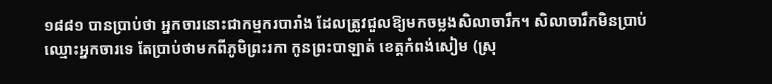១៨៨១ បានប្រាប់ថា អ្នកចារនោះជាកម្មករបារាំង ដែលត្រូវជួលឱ្យមកចម្លងសិលាចារឹក។ សិលាចារឹកមិនប្រាប់ឈ្មោះអ្នកចារទេ តែប្រាប់ថាមកពីភូមិព្រះរកា កូនព្រះបាឡាត់ ខេត្តកំពង់សៀម (ស្រុ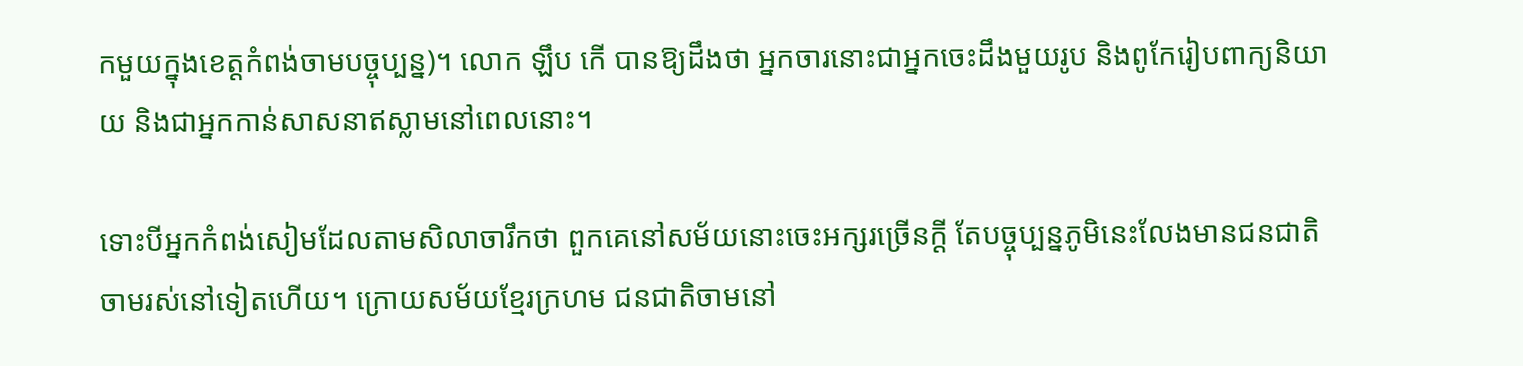កមួយក្នុងខេត្តកំពង់ចាមបច្ចុប្បន្ន)។ លោក ឡឹប កើ បានឱ្យដឹងថា អ្នកចារនោះជាអ្នកចេះដឹងមួយរូប និងពូកែរៀបពាក្យនិយាយ និងជាអ្នកកាន់សាសនាឥស្លាមនៅពេលនោះ។

ទោះបីអ្នកកំពង់សៀមដែលតាមសិលាចារឹកថា ពួកគេនៅសម័យនោះចេះអក្សរច្រើនក្ដី តែបច្ចុប្បន្នភូមិនេះលែងមានជនជាតិចាមរស់នៅទៀតហើយ។ ក្រោយសម័យខ្មែរក្រហម ជនជាតិចាមនៅ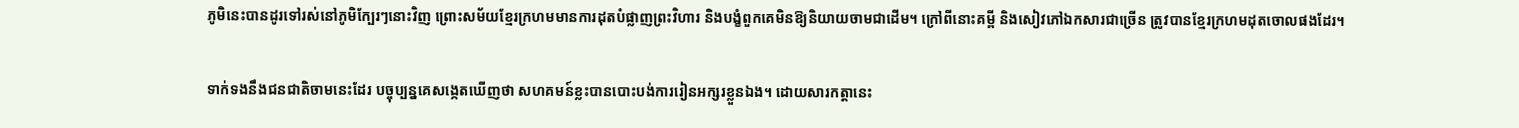ភូមិនេះបានដូរទៅរស់នៅភូមិក្បែរៗនោះវិញ ព្រោះសម័យខ្មែរក្រហមមានការដុតបំផ្លាញព្រះវិហារ និងបង្ខំពួកគេមិនឱ្យនិយាយចាមជាដើម។ ក្រៅពីនោះគម្ពី និងសៀវភៅឯកសារជាច្រើន ត្រូវបានខ្មែរក្រហមដុតចោលផងដែរ។

ទាក់ទងនឹងជនជាតិចាមនេះដែរ បច្ចុប្បន្នគេសង្កេតឃើញថា សហគមន៍ខ្លះបានបោះបង់ការរៀនអក្សរខ្លួនឯង។ ដោយសារកត្តានេះ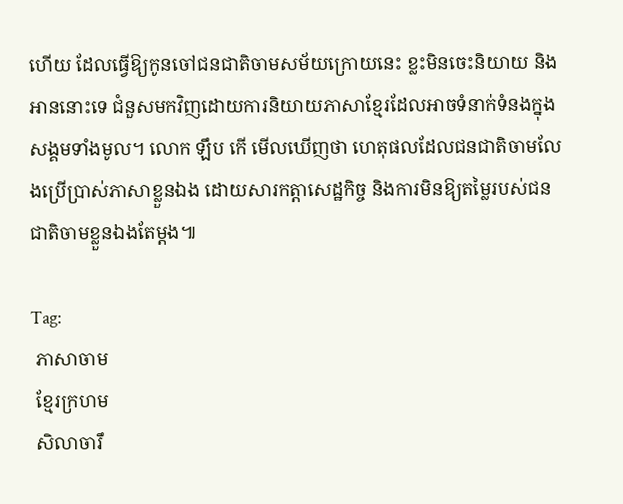ហើយ ដែលធ្វើឱ្យកូនចៅជនជាតិចាមសម័យក្រោយនេះ ខ្លះមិនចេះនិយាយ និងអាននោះទេ ជំនួសមកវិញដោយការនិយាយភាសាខ្មែរដែលអាចទំនាក់ទំនងក្នុងសង្គមទាំងមូល។ លោក ឡឹប កើ មើលឃើញថា ហេតុផលដែលជនជាតិចាមលែងប្រើប្រាស់ភាសាខ្លួនឯង ដោយសារកត្ដាសេដ្ឋកិច្ច និងការមិនឱ្យតម្លៃរបស់ជនជាតិចាមខ្លួនឯងតែម្ដង៕

Tag:
 ភាសាចាម
 ខ្មែរក្រហម
 សិលាចារឹ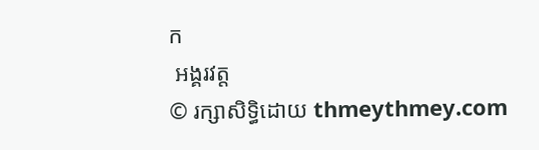ក
 អង្គរវត្ត
© រក្សាសិទ្ធិដោយ thmeythmey.com